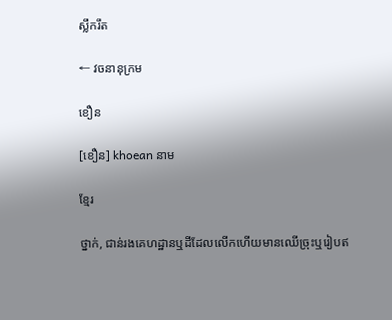ស្លឹករឹត

← វចនានុក្រម

ខឿន

[ខឿន] khoean នាម

ខ្មែរ

ថ្នាក់, ជាន់រងគេហដ្ឋានឬដីដែលលើកហើយមានឈើច្រុះឬរៀបឥ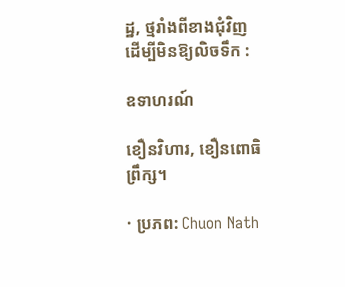ដ្ឋ, ថ្មរាំងពីខាងជុំវិញ ដើម្បីមិនឱ្យលិចទឹក :

ឧទាហរណ៍

ខឿនវិហារ, ខឿនពោធិព្រឹក្ស។

· ប្រភព: Chuon Nath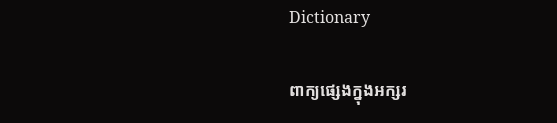Dictionary

ពាក្យផ្សេងក្នុងអក្សរ